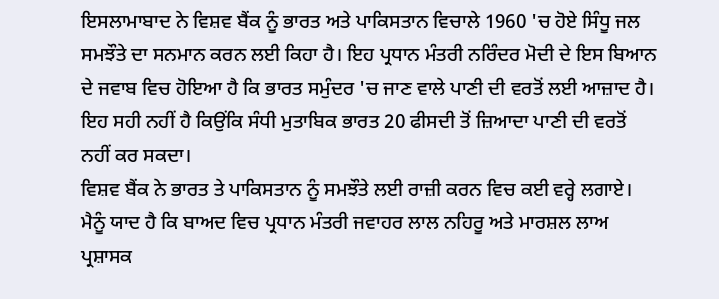ਇਸਲਾਮਾਬਾਦ ਨੇ ਵਿਸ਼ਵ ਬੈਂਕ ਨੂੰ ਭਾਰਤ ਅਤੇ ਪਾਕਿਸਤਾਨ ਵਿਚਾਲੇ 1960 'ਚ ਹੋਏ ਸਿੰਧੂ ਜਲ ਸਮਝੌਤੇ ਦਾ ਸਨਮਾਨ ਕਰਨ ਲਈ ਕਿਹਾ ਹੈ। ਇਹ ਪ੍ਰਧਾਨ ਮੰਤਰੀ ਨਰਿੰਦਰ ਮੋਦੀ ਦੇ ਇਸ ਬਿਆਨ ਦੇ ਜਵਾਬ ਵਿਚ ਹੋਇਆ ਹੈ ਕਿ ਭਾਰਤ ਸਮੁੰਦਰ 'ਚ ਜਾਣ ਵਾਲੇ ਪਾਣੀ ਦੀ ਵਰਤੋਂ ਲਈ ਆਜ਼ਾਦ ਹੈ। ਇਹ ਸਹੀ ਨਹੀਂ ਹੈ ਕਿਉਂਕਿ ਸੰਧੀ ਮੁਤਾਬਿਕ ਭਾਰਤ 20 ਫੀਸਦੀ ਤੋਂ ਜ਼ਿਆਦਾ ਪਾਣੀ ਦੀ ਵਰਤੋਂ ਨਹੀਂ ਕਰ ਸਕਦਾ।
ਵਿਸ਼ਵ ਬੈਂਕ ਨੇ ਭਾਰਤ ਤੇ ਪਾਕਿਸਤਾਨ ਨੂੰ ਸਮਝੌਤੇ ਲਈ ਰਾਜ਼ੀ ਕਰਨ ਵਿਚ ਕਈ ਵਰ੍ਹੇ ਲਗਾਏ। ਮੈਨੂੰ ਯਾਦ ਹੈ ਕਿ ਬਾਅਦ ਵਿਚ ਪ੍ਰਧਾਨ ਮੰਤਰੀ ਜਵਾਹਰ ਲਾਲ ਨਹਿਰੂ ਅਤੇ ਮਾਰਸ਼ਲ ਲਾਅ ਪ੍ਰਸ਼ਾਸਕ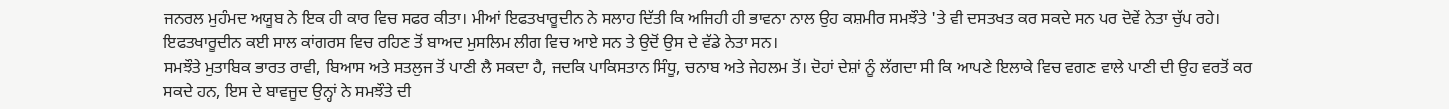ਜਨਰਲ ਮੁਹੰਮਦ ਅਯੂਬ ਨੇ ਇਕ ਹੀ ਕਾਰ ਵਿਚ ਸਫਰ ਕੀਤਾ। ਮੀਆਂ ਇਫਤਖਾਰੂਦੀਨ ਨੇ ਸਲਾਹ ਦਿੱਤੀ ਕਿ ਅਜਿਹੀ ਹੀ ਭਾਵਨਾ ਨਾਲ ਉਹ ਕਸ਼ਮੀਰ ਸਮਝੌਤੇ 'ਤੇ ਵੀ ਦਸਤਖਤ ਕਰ ਸਕਦੇ ਸਨ ਪਰ ਦੋਵੇਂ ਨੇਤਾ ਚੁੱਪ ਰਹੇ। ਇਫਤਖਾਰੂਦੀਨ ਕਈ ਸਾਲ ਕਾਂਗਰਸ ਵਿਚ ਰਹਿਣ ਤੋਂ ਬਾਅਦ ਮੁਸਲਿਮ ਲੀਗ ਵਿਚ ਆਏ ਸਨ ਤੇ ਉਦੋਂ ਉਸ ਦੇ ਵੱਡੇ ਨੇਤਾ ਸਨ।
ਸਮਝੌਤੇ ਮੁਤਾਬਿਕ ਭਾਰਤ ਰਾਵੀ, ਬਿਆਸ ਅਤੇ ਸਤਲੁਜ ਤੋਂ ਪਾਣੀ ਲੈ ਸਕਦਾ ਹੈ, ਜਦਕਿ ਪਾਕਿਸਤਾਨ ਸਿੰਧੂ, ਚਨਾਬ ਅਤੇ ਜੇਹਲਮ ਤੋਂ। ਦੋਹਾਂ ਦੇਸ਼ਾਂ ਨੂੰ ਲੱਗਦਾ ਸੀ ਕਿ ਆਪਣੇ ਇਲਾਕੇ ਵਿਚ ਵਗਣ ਵਾਲੇ ਪਾਣੀ ਦੀ ਉਹ ਵਰਤੋਂ ਕਰ ਸਕਦੇ ਹਨ, ਇਸ ਦੇ ਬਾਵਜੂਦ ਉਨ੍ਹਾਂ ਨੇ ਸਮਝੌਤੇ ਦੀ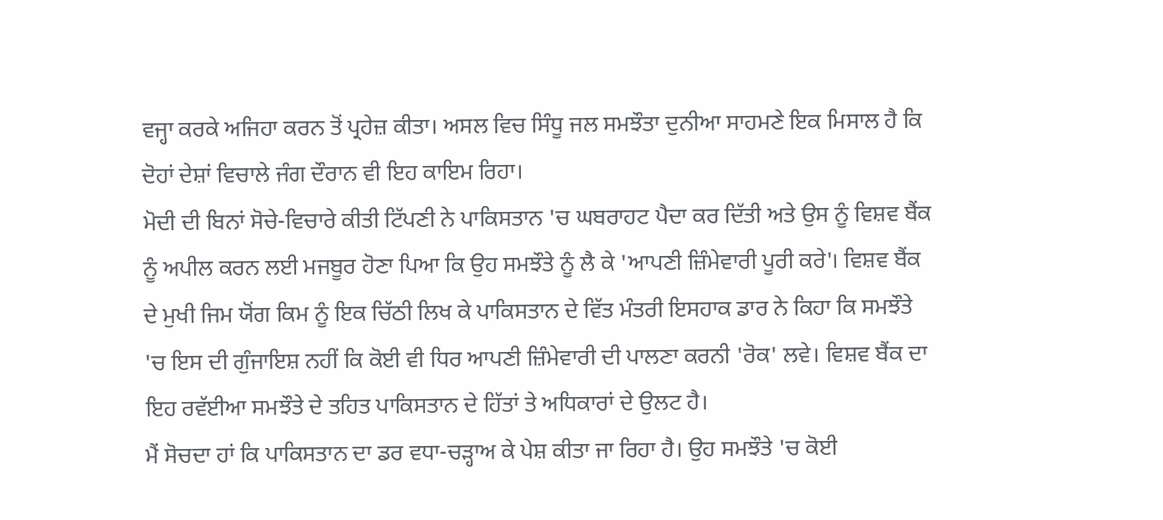ਵਜ੍ਹਾ ਕਰਕੇ ਅਜਿਹਾ ਕਰਨ ਤੋਂ ਪ੍ਰਹੇਜ਼ ਕੀਤਾ। ਅਸਲ ਵਿਚ ਸਿੰਧੂ ਜਲ ਸਮਝੌਤਾ ਦੁਨੀਆ ਸਾਹਮਣੇ ਇਕ ਮਿਸਾਲ ਹੈ ਕਿ ਦੋਹਾਂ ਦੇਸ਼ਾਂ ਵਿਚਾਲੇ ਜੰਗ ਦੌਰਾਨ ਵੀ ਇਹ ਕਾਇਮ ਰਿਹਾ।
ਮੋਦੀ ਦੀ ਬਿਨਾਂ ਸੋਚੇ-ਵਿਚਾਰੇ ਕੀਤੀ ਟਿੱਪਣੀ ਨੇ ਪਾਕਿਸਤਾਨ 'ਚ ਘਬਰਾਹਟ ਪੈਦਾ ਕਰ ਦਿੱਤੀ ਅਤੇ ਉਸ ਨੂੰ ਵਿਸ਼ਵ ਬੈਂਕ ਨੂੰ ਅਪੀਲ ਕਰਨ ਲਈ ਮਜਬੂਰ ਹੋਣਾ ਪਿਆ ਕਿ ਉਹ ਸਮਝੌਤੇ ਨੂੰ ਲੈ ਕੇ 'ਆਪਣੀ ਜ਼ਿੰਮੇਵਾਰੀ ਪੂਰੀ ਕਰੇ'। ਵਿਸ਼ਵ ਬੈਂਕ ਦੇ ਮੁਖੀ ਜਿਮ ਯੋਂਗ ਕਿਮ ਨੂੰ ਇਕ ਚਿੱਠੀ ਲਿਖ ਕੇ ਪਾਕਿਸਤਾਨ ਦੇ ਵਿੱਤ ਮੰਤਰੀ ਇਸਹਾਕ ਡਾਰ ਨੇ ਕਿਹਾ ਕਿ ਸਮਝੌਤੇ 'ਚ ਇਸ ਦੀ ਗੁੰਜਾਇਸ਼ ਨਹੀਂ ਕਿ ਕੋਈ ਵੀ ਧਿਰ ਆਪਣੀ ਜ਼ਿੰਮੇਵਾਰੀ ਦੀ ਪਾਲਣਾ ਕਰਨੀ 'ਰੋਕ' ਲਵੇ। ਵਿਸ਼ਵ ਬੈਂਕ ਦਾ ਇਹ ਰਵੱਈਆ ਸਮਝੌਤੇ ਦੇ ਤਹਿਤ ਪਾਕਿਸਤਾਨ ਦੇ ਹਿੱਤਾਂ ਤੇ ਅਧਿਕਾਰਾਂ ਦੇ ਉਲਟ ਹੈ।
ਮੈਂ ਸੋਚਦਾ ਹਾਂ ਕਿ ਪਾਕਿਸਤਾਨ ਦਾ ਡਰ ਵਧਾ-ਚੜ੍ਹਾਅ ਕੇ ਪੇਸ਼ ਕੀਤਾ ਜਾ ਰਿਹਾ ਹੈ। ਉਹ ਸਮਝੌਤੇ 'ਚ ਕੋਈ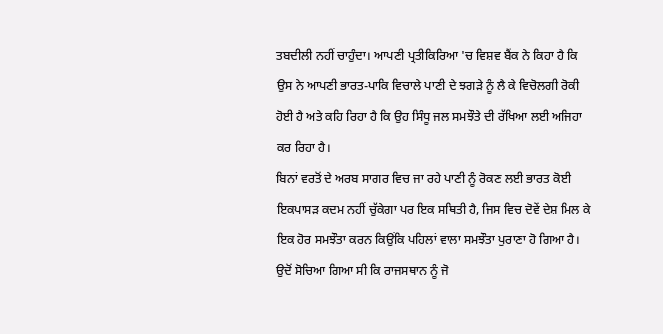ਤਬਦੀਲੀ ਨਹੀਂ ਚਾਹੁੰਦਾ। ਆਪਣੀ ਪ੍ਰਤੀਕਿਰਿਆ 'ਚ ਵਿਸ਼ਵ ਬੈਂਕ ਨੇ ਕਿਹਾ ਹੈ ਕਿ ਉਸ ਨੇ ਆਪਣੀ ਭਾਰਤ-ਪਾਕਿ ਵਿਚਾਲੇ ਪਾਣੀ ਦੇ ਝਗੜੇ ਨੂੰ ਲੈ ਕੇ ਵਿਚੋਲਗੀ ਰੋਕੀ ਹੋਈ ਹੈ ਅਤੇ ਕਹਿ ਰਿਹਾ ਹੈ ਕਿ ਉਹ ਸਿੰਧੂ ਜਲ ਸਮਝੌਤੇ ਦੀ ਰੱਖਿਆ ਲਈ ਅਜਿਹਾ ਕਰ ਰਿਹਾ ਹੈ।
ਬਿਨਾਂ ਵਰਤੋਂ ਦੇ ਅਰਬ ਸਾਗਰ ਵਿਚ ਜਾ ਰਹੇ ਪਾਣੀ ਨੂੰ ਰੋਕਣ ਲਈ ਭਾਰਤ ਕੋਈ ਇਕਪਾਸੜ ਕਦਮ ਨਹੀਂ ਚੁੱਕੇਗਾ ਪਰ ਇਕ ਸਥਿਤੀ ਹੈ, ਜਿਸ ਵਿਚ ਦੋਵੇਂ ਦੇਸ਼ ਮਿਲ ਕੇ ਇਕ ਹੋਰ ਸਮਝੌਤਾ ਕਰਨ ਕਿਉਂਕਿ ਪਹਿਲਾਂ ਵਾਲਾ ਸਮਝੌਤਾ ਪੁਰਾਣਾ ਹੋ ਗਿਆ ਹੈ। ਉਦੋਂ ਸੋਚਿਆ ਗਿਆ ਸੀ ਕਿ ਰਾਜਸਥਾਨ ਨੂੰ ਜੋ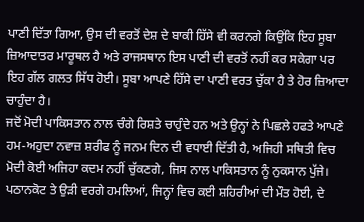ਪਾਣੀ ਦਿੱਤਾ ਗਿਆ, ਉਸ ਦੀ ਵਰਤੋਂ ਦੇਸ਼ ਦੇ ਬਾਕੀ ਹਿੱਸੇ ਵੀ ਕਰਨਗੇ ਕਿਉਂਕਿ ਇਹ ਸੂਬਾ ਜ਼ਿਆਦਾਤਰ ਮਾਰੂਥਲ ਹੈ ਅਤੇ ਰਾਜਸਥਾਨ ਇਸ ਪਾਣੀ ਦੀ ਵਰਤੋਂ ਨਹੀਂ ਕਰ ਸਕੇਗਾ ਪਰ ਇਹ ਗੱਲ ਗਲਤ ਸਿੱਧ ਹੋਈ। ਸੂਬਾ ਆਪਣੇ ਹਿੱਸੇ ਦਾ ਪਾਣੀ ਵਰਤ ਚੁੱਕਾ ਹੈ ਤੇ ਹੋਰ ਜ਼ਿਆਦਾ ਚਾਹੁੰਦਾ ਹੈ।
ਜਦੋਂ ਮੋਦੀ ਪਾਕਿਸਤਾਨ ਨਾਲ ਚੰਗੇ ਰਿਸ਼ਤੇ ਚਾਹੁੰਦੇ ਹਨ ਅਤੇ ਉਨ੍ਹਾਂ ਨੇ ਪਿਛਲੇ ਹਫਤੇ ਆਪਣੇ ਹਮ-ਅਹੁਦਾ ਨਵਾਜ਼ ਸ਼ਰੀਫ ਨੂੰ ਜਨਮ ਦਿਨ ਦੀ ਵਧਾਈ ਦਿੱਤੀ ਹੈ, ਅਜਿਹੀ ਸਥਿਤੀ ਵਿਚ ਮੋਦੀ ਕੋਈ ਅਜਿਹਾ ਕਦਮ ਨਹੀਂ ਚੁੱਕਣਗੇ, ਜਿਸ ਨਾਲ ਪਾਕਿਸਤਾਨ ਨੂੰ ਨੁਕਸਾਨ ਪੁੱਜੇ। ਪਠਾਨਕੋਟ ਤੇ ਉੜੀ ਵਰਗੇ ਹਮਲਿਆਂ, ਜਿਨ੍ਹਾਂ ਵਿਚ ਕਈ ਸ਼ਹਿਰੀਆਂ ਦੀ ਮੌਤ ਹੋਈ, ਦੇ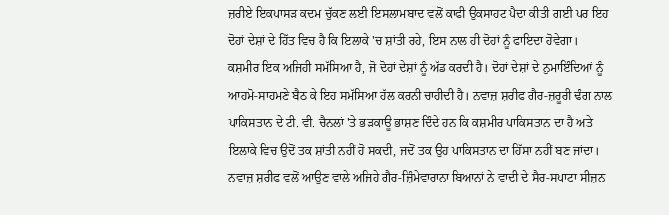ਜ਼ਰੀਏ ਇਕਪਾਸੜ ਕਦਮ ਚੁੱਕਣ ਲਈ ਇਸਲਾਮਬਾਦ ਵਲੋਂ ਕਾਫੀ ਉਕਸਾਹਟ ਪੈਦਾ ਕੀਤੀ ਗਈ ਪਰ ਇਹ ਦੋਹਾਂ ਦੇਸ਼ਾਂ ਦੇ ਹਿੱਤ ਵਿਚ ਹੈ ਕਿ ਇਲਾਕੇ 'ਚ ਸ਼ਾਂਤੀ ਰਹੇ, ਇਸ ਨਾਲ ਹੀ ਦੋਹਾਂ ਨੂੰ ਫਾਇਦਾ ਹੋਵੇਗਾ।
ਕਸ਼ਮੀਰ ਇਕ ਅਜਿਹੀ ਸਮੱਸਿਆ ਹੈ, ਜੋ ਦੋਹਾਂ ਦੇਸ਼ਾਂ ਨੂੰ ਅੱਡ ਕਰਦੀ ਹੈ। ਦੋਹਾਂ ਦੇਸ਼ਾਂ ਦੇ ਨੁਮਾਇੰਦਿਆਂ ਨੂੰ ਆਹਮੋ-ਸਾਹਮਣੇ ਬੈਠ ਕੇ ਇਹ ਸਮੱਸਿਆ ਹੱਲ ਕਰਨੀ ਚਾਹੀਦੀ ਹੈ। ਨਵਾਜ਼ ਸ਼ਰੀਫ ਗੈਰ-ਜ਼ਰੂਰੀ ਢੰਗ ਨਾਲ ਪਾਕਿਸਤਾਨ ਦੇ ਟੀ. ਵੀ. ਚੈਨਲਾਂ 'ਤੇ ਭੜਕਾਊ ਭਾਸ਼ਣ ਦਿੰਦੇ ਹਨ ਕਿ ਕਸ਼ਮੀਰ ਪਾਕਿਸਤਾਨ ਦਾ ਹੈ ਅਤੇ ਇਲਾਕੇ ਵਿਚ ਉਦੋਂ ਤਕ ਸ਼ਾਂਤੀ ਨਹੀਂ ਹੋ ਸਕਦੀ, ਜਦੋਂ ਤਕ ਉਹ ਪਾਕਿਸਤਾਨ ਦਾ ਹਿੱਸਾ ਨਹੀਂ ਬਣ ਜਾਂਦਾ।
ਨਵਾਜ਼ ਸ਼ਰੀਫ ਵਲੋਂ ਆਉਣ ਵਾਲੇ ਅਜਿਹੇ ਗੈਰ-ਜ਼ਿੰਮੇਵਾਰਾਨਾ ਬਿਆਨਾਂ ਨੇ ਵਾਦੀ ਦੇ ਸੈਰ-ਸਪਾਟਾ ਸੀਜ਼ਨ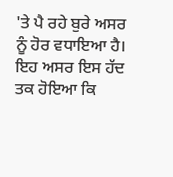'ਤੇ ਪੈ ਰਹੇ ਬੁਰੇ ਅਸਰ ਨੂੰ ਹੋਰ ਵਧਾਇਆ ਹੈ। ਇਹ ਅਸਰ ਇਸ ਹੱਦ ਤਕ ਹੋਇਆ ਕਿ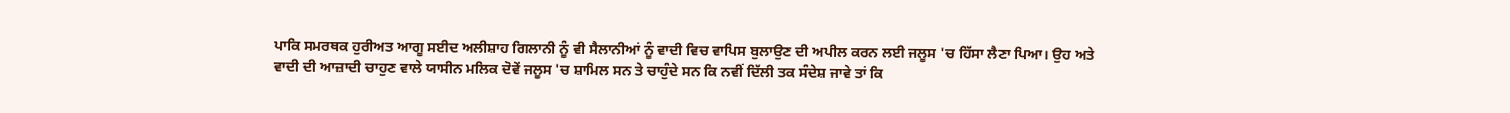ਪਾਕਿ ਸਮਰਥਕ ਹੁਰੀਅਤ ਆਗੂ ਸਈਦ ਅਲੀਸ਼ਾਹ ਗਿਲਾਨੀ ਨੂੰ ਵੀ ਸੈਲਾਨੀਆਂ ਨੂੰ ਵਾਦੀ ਵਿਚ ਵਾਪਿਸ ਬੁਲਾਉਣ ਦੀ ਅਪੀਲ ਕਰਨ ਲਈ ਜਲੂਸ 'ਚ ਹਿੱਸਾ ਲੈਣਾ ਪਿਆ। ਉਹ ਅਤੇ ਵਾਦੀ ਦੀ ਆਜ਼ਾਦੀ ਚਾਹੁਣ ਵਾਲੇ ਯਾਸੀਨ ਮਲਿਕ ਦੋਵੇਂ ਜਲੂਸ 'ਚ ਸ਼ਾਮਿਲ ਸਨ ਤੇ ਚਾਹੁੰਦੇ ਸਨ ਕਿ ਨਵੀਂ ਦਿੱਲੀ ਤਕ ਸੰਦੇਸ਼ ਜਾਵੇ ਤਾਂ ਕਿ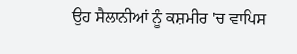ਉਹ ਸੈਲਾਨੀਆਂ ਨੂੰ ਕਸ਼ਮੀਰ 'ਚ ਵਾਪਿਸ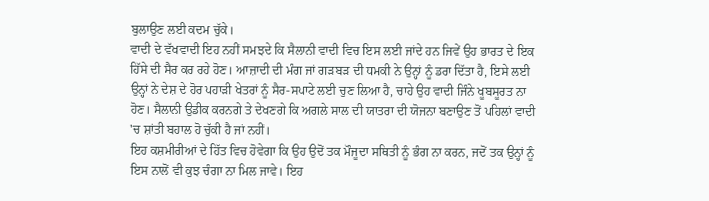ਬੁਲਾਉਣ ਲਈ ਕਦਮ ਚੁੱਕੇ।
ਵਾਦੀ ਦੇ ਵੱਖਵਾਦੀ ਇਹ ਨਹੀਂ ਸਮਝਦੇ ਕਿ ਸੈਲਾਨੀ ਵਾਦੀ ਵਿਚ ਇਸ ਲਈ ਜਾਂਦੇ ਹਨ ਜਿਵੇਂ ਉਹ ਭਾਰਤ ਦੇ ਇਕ ਹਿੱਸੇ ਦੀ ਸੈਰ ਕਰ ਰਹੇ ਹੋਣ। ਆਜ਼ਾਦੀ ਦੀ ਮੰਗ ਜਾਂ ਗੜਬੜ ਦੀ ਧਮਕੀ ਨੇ ਉਨ੍ਹਾਂ ਨੂੰ ਡਰਾ ਦਿੱਤਾ ਹੈ, ਇਸੇ ਲਈ ਉਨ੍ਹਾਂ ਨੇ ਦੇਸ਼ ਦੇ ਹੋਰ ਪਹਾੜੀ ਖੇਤਰਾਂ ਨੂੰ ਸੈਰ-ਸਪਾਟੇ ਲਈ ਚੁਣ ਲਿਆ ਹੈ, ਚਾਹੇ ਉਹ ਵਾਦੀ ਜਿੰਨੇ ਖੂਬਸੂਰਤ ਨਾ ਹੋਣ। ਸੈਲਾਨੀ ਉਡੀਕ ਕਰਨਗੇ ਤੇ ਦੇਖਣਗੇ ਕਿ ਅਗਲੇ ਸਾਲ ਦੀ ਯਾਤਰਾ ਦੀ ਯੋਜਨਾ ਬਣਾਉਣ ਤੋਂ ਪਹਿਲਾਂ ਵਾਦੀ 'ਚ ਸ਼ਾਂਤੀ ਬਹਾਲ ਹੋ ਚੁੱਕੀ ਹੈ ਜਾਂ ਨਹੀਂ।
ਇਹ ਕਸ਼ਮੀਰੀਆਂ ਦੇ ਹਿੱਤ ਵਿਚ ਹੋਵੇਗਾ ਕਿ ਉਹ ਉਦੋਂ ਤਕ ਮੌਜੂਦਾ ਸਥਿਤੀ ਨੂੰ ਭੰਗ ਨਾ ਕਰਨ, ਜਦੋਂ ਤਕ ਉਨ੍ਹਾਂ ਨੂੰ ਇਸ ਨਾਲੋਂ ਵੀ ਕੁਝ ਚੰਗਾ ਨਾ ਮਿਲ ਜਾਵੇ। ਇਹ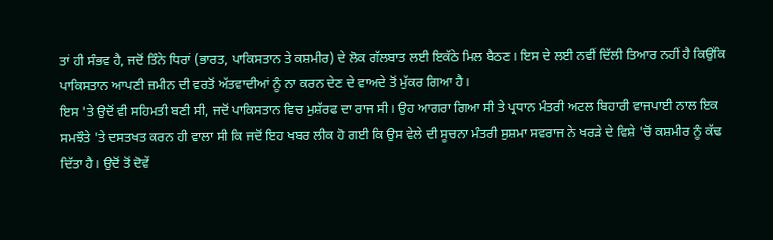ਤਾਂ ਹੀ ਸੰਭਵ ਹੈ, ਜਦੋਂ ਤਿੰਨੇ ਧਿਰਾਂ (ਭਾਰਤ, ਪਾਕਿਸਤਾਨ ਤੇ ਕਸ਼ਮੀਰ) ਦੇ ਲੋਕ ਗੱਲਬਾਤ ਲਈ ਇਕੱਠੇ ਮਿਲ ਬੈਠਣ। ਇਸ ਦੇ ਲਈ ਨਵੀਂ ਦਿੱਲੀ ਤਿਆਰ ਨਹੀਂ ਹੈ ਕਿਉਂਕਿ ਪਾਕਿਸਤਾਨ ਆਪਣੀ ਜ਼ਮੀਨ ਦੀ ਵਰਤੋਂ ਅੱਤਵਾਦੀਆਂ ਨੂੰ ਨਾ ਕਰਨ ਦੇਣ ਦੇ ਵਾਅਦੇ ਤੋਂ ਮੁੱਕਰ ਗਿਆ ਹੈ।
ਇਸ 'ਤੇ ਉਦੋਂ ਵੀ ਸਹਿਮਤੀ ਬਣੀ ਸੀ, ਜਦੋਂ ਪਾਕਿਸਤਾਨ ਵਿਚ ਮੁਸ਼ੱਰਫ ਦਾ ਰਾਜ ਸੀ। ਉਹ ਆਗਰਾ ਗਿਆ ਸੀ ਤੇ ਪ੍ਰਧਾਨ ਮੰਤਰੀ ਅਟਲ ਬਿਹਾਰੀ ਵਾਜਪਾਈ ਨਾਲ ਇਕ ਸਮਝੌਤੇ 'ਤੇ ਦਸਤਖਤ ਕਰਨ ਹੀ ਵਾਲਾ ਸੀ ਕਿ ਜਦੋਂ ਇਹ ਖਬਰ ਲੀਕ ਹੋ ਗਈ ਕਿ ਉਸ ਵੇਲੇ ਦੀ ਸੂਚਨਾ ਮੰਤਰੀ ਸੁਸ਼ਮਾ ਸਵਰਾਜ ਨੇ ਖਰੜੇ ਦੇ ਵਿਸ਼ੇ 'ਚੋਂ ਕਸ਼ਮੀਰ ਨੂੰ ਕੱਢ ਦਿੱਤਾ ਹੈ। ਉਦੋਂ ਤੋਂ ਦੋਵੇਂ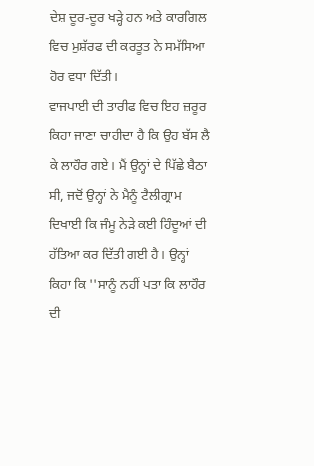ਦੇਸ਼ ਦੂਰ-ਦੂਰ ਖੜ੍ਹੇ ਹਨ ਅਤੇ ਕਾਰਗਿਲ ਵਿਚ ਮੁਸ਼ੱਰਫ ਦੀ ਕਰਤੂਤ ਨੇ ਸਮੱਸਿਆ ਹੋਰ ਵਧਾ ਦਿੱਤੀ।
ਵਾਜਪਾਈ ਦੀ ਤਾਰੀਫ ਵਿਚ ਇਹ ਜ਼ਰੂਰ ਕਿਹਾ ਜਾਣਾ ਚਾਹੀਦਾ ਹੈ ਕਿ ਉਹ ਬੱਸ ਲੈ ਕੇ ਲਾਹੌਰ ਗਏ। ਮੈਂ ਉਨ੍ਹਾਂ ਦੇ ਪਿੱਛੇ ਬੈਠਾ ਸੀ, ਜਦੋਂ ਉਨ੍ਹਾਂ ਨੇ ਮੈਨੂੰ ਟੈਲੀਗ੍ਰਾਮ ਦਿਖਾਈ ਕਿ ਜੰਮੂ ਨੇੜੇ ਕਈ ਹਿੰਦੂਆਂ ਦੀ ਹੱਤਿਆ ਕਰ ਦਿੱਤੀ ਗਈ ਹੈ। ਉਨ੍ਹਾਂ ਕਿਹਾ ਕਿ ''ਸਾਨੂੰ ਨਹੀਂ ਪਤਾ ਕਿ ਲਾਹੌਰ ਦੀ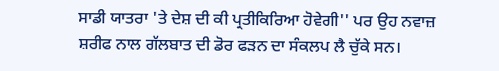ਸਾਡੀ ਯਾਤਰਾ 'ਤੇ ਦੇਸ਼ ਦੀ ਕੀ ਪ੍ਰਤੀਕਿਰਿਆ ਹੋਵੇਗੀ'' ਪਰ ਉਹ ਨਵਾਜ਼ ਸ਼ਰੀਫ ਨਾਲ ਗੱਲਬਾਤ ਦੀ ਡੋਰ ਫੜਨ ਦਾ ਸੰਕਲਪ ਲੈ ਚੁੱਕੇ ਸਨ।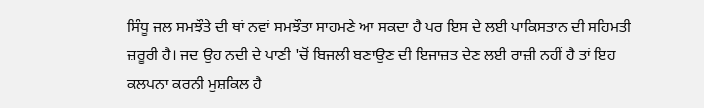ਸਿੰਧੂ ਜਲ ਸਮਝੌਤੇ ਦੀ ਥਾਂ ਨਵਾਂ ਸਮਝੌਤਾ ਸਾਹਮਣੇ ਆ ਸਕਦਾ ਹੈ ਪਰ ਇਸ ਦੇ ਲਈ ਪਾਕਿਸਤਾਨ ਦੀ ਸਹਿਮਤੀ ਜ਼ਰੂਰੀ ਹੈ। ਜਦ ਉਹ ਨਦੀ ਦੇ ਪਾਣੀ 'ਚੋਂ ਬਿਜਲੀ ਬਣਾਉਣ ਦੀ ਇਜਾਜ਼ਤ ਦੇਣ ਲਈ ਰਾਜ਼ੀ ਨਹੀਂ ਹੈ ਤਾਂ ਇਹ ਕਲਪਨਾ ਕਰਨੀ ਮੁਸ਼ਕਿਲ ਹੈ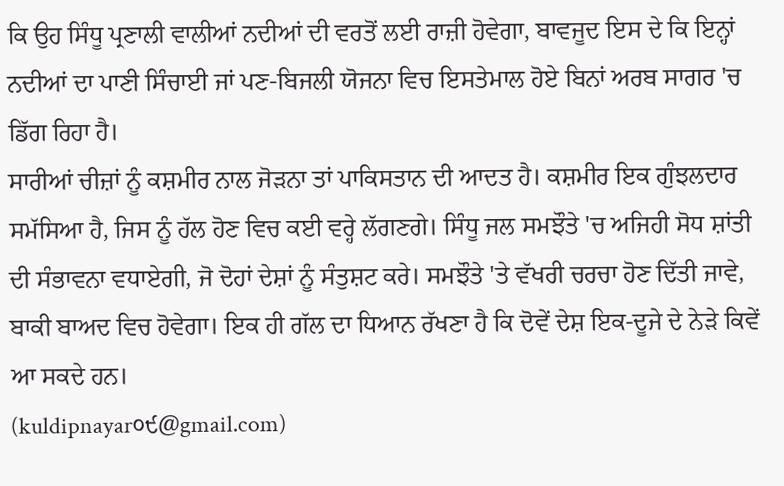ਕਿ ਉਹ ਸਿੰਧੂ ਪ੍ਰਣਾਲੀ ਵਾਲੀਆਂ ਨਦੀਆਂ ਦੀ ਵਰਤੋਂ ਲਈ ਰਾਜ਼ੀ ਹੋਵੇਗਾ, ਬਾਵਜੂਦ ਇਸ ਦੇ ਕਿ ਇਨ੍ਹਾਂ ਨਦੀਆਂ ਦਾ ਪਾਣੀ ਸਿੰਚਾਈ ਜਾਂ ਪਣ-ਬਿਜਲੀ ਯੋਜਨਾ ਵਿਚ ਇਸਤੇਮਾਲ ਹੋਏ ਬਿਨਾਂ ਅਰਬ ਸਾਗਰ 'ਚ ਡਿੱਗ ਰਿਹਾ ਹੈ।
ਸਾਰੀਆਂ ਚੀਜ਼ਾਂ ਨੂੰ ਕਸ਼ਮੀਰ ਨਾਲ ਜੋੜਨਾ ਤਾਂ ਪਾਕਿਸਤਾਨ ਦੀ ਆਦਤ ਹੈ। ਕਸ਼ਮੀਰ ਇਕ ਗੁੰਝਲਦਾਰ ਸਮੱਸਿਆ ਹੈ, ਜਿਸ ਨੂੰ ਹੱਲ ਹੋਣ ਵਿਚ ਕਈ ਵਰ੍ਹੇ ਲੱਗਣਗੇ। ਸਿੰਧੂ ਜਲ ਸਮਝੌਤੇ 'ਚ ਅਜਿਹੀ ਸੋਧ ਸ਼ਾਂਤੀ ਦੀ ਸੰਭਾਵਨਾ ਵਧਾਏਗੀ, ਜੋ ਦੋਹਾਂ ਦੇਸ਼ਾਂ ਨੂੰ ਸੰਤੁਸ਼ਟ ਕਰੇ। ਸਮਝੌਤੇ 'ਤੇ ਵੱਖਰੀ ਚਰਚਾ ਹੋਣ ਦਿੱਤੀ ਜਾਵੇ, ਬਾਕੀ ਬਾਅਦ ਵਿਚ ਹੋਵੇਗਾ। ਇਕ ਹੀ ਗੱਲ ਦਾ ਧਿਆਨ ਰੱਖਣਾ ਹੈ ਕਿ ਦੋਵੇਂ ਦੇਸ਼ ਇਕ-ਦੂਜੇ ਦੇ ਨੇੜੇ ਕਿਵੇਂ ਆ ਸਕਦੇ ਹਨ।
(kuldipnayar੦੯@gmail.com)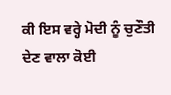ਕੀ ਇਸ ਵਰ੍ਹੇ ਮੋਦੀ ਨੂੰ ਚੁਣੌਤੀ ਦੇਣ ਵਾਲਾ ਕੋਈ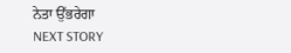ਨੇਤਾ ਉੱਭਰੇਗਾ
NEXT STORY